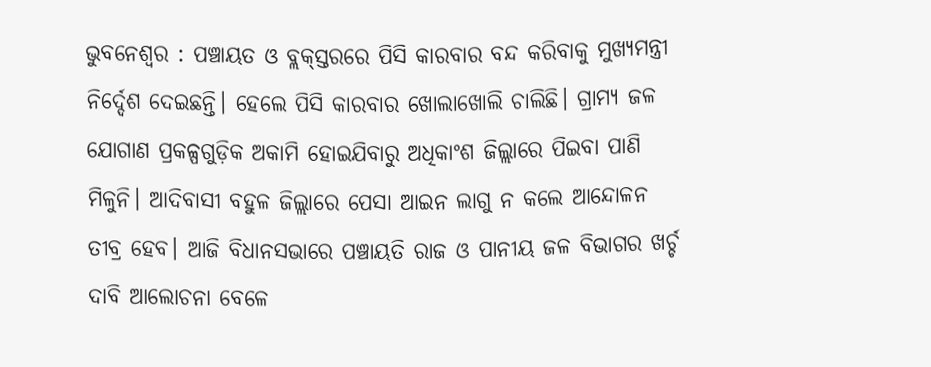ଭୁବନେଶ୍ବର : ପଞ୍ଚାୟତ ଓ ବ୍ଲକ୍‌ସ୍ତରରେ ପିସି କାରବାର ବନ୍ଦ କରିବାକୁ ମୁଖ୍ୟମନ୍ତ୍ରୀ ନିର୍ଦ୍ଦେଶ ଦେଇଛନ୍ତି। ହେଲେ ପିସି କାରବାର ଖୋଲାଖୋଲି ଚାଲିଛି। ଗ୍ରାମ୍ୟ ଜଳ ଯୋଗାଣ ପ୍ରକଳ୍ପଗୁଡ଼ିକ ଅକାମି ହୋଇଯିବାରୁ ଅଧିକାଂଶ ଜିଲ୍ଲାରେ ପିଇବା ପାଣି ମିଳୁନି। ଆଦିବାସୀ ବହୁଳ ଜିଲ୍ଲାରେ ପେସା ଆଇନ ଲାଗୁ ନ କଲେ ଆନ୍ଦୋଳନ ତୀବ୍ର ହେବ। ଆଜି ବିଧାନସଭାରେ ପଞ୍ଚାୟତି ରାଜ ଓ ପାନୀୟ ଜଳ ବିଭାଗର ଖର୍ଚ୍ଚ ଦାବି ଆଲୋଚନା ବେଳେ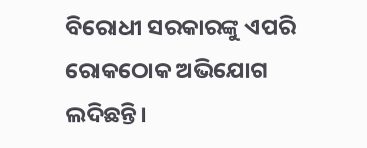ବିରୋଧୀ ସରକାରଙ୍କୁ ଏପରି ରୋକଠୋକ ଅଭିଯୋଗ ଲଦିଛନ୍ତି।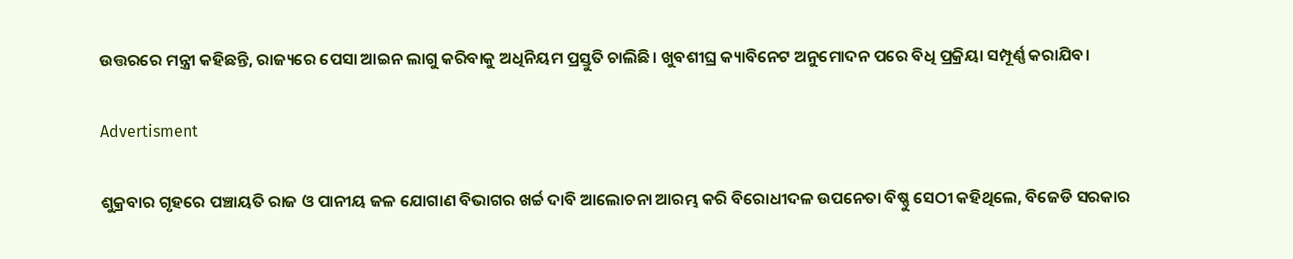ଉତ୍ତରରେ ମନ୍ତ୍ରୀ କହିଛନ୍ତି, ରାଜ୍ୟରେ ପେସା ଆଇନ ଲାଗୁ କରିବାକୁ ଅଧିନିୟମ ପ୍ରସ୍ତୁତି ଚାଲିଛି। ଖୁବଶୀଘ୍ର କ୍ୟାବିନେଟ ଅନୁମୋଦନ ପରେ ବିଧି ପ୍ରକ୍ରିୟା ସମ୍ପୂର୍ଣ୍ଣ କରାଯିବ।

Advertisment

ଶୁକ୍ରବାର ଗୃହରେ ପଞ୍ଚାୟତି ରାଜ ଓ ପାନୀୟ ଜଳ ଯୋଗାଣ ବିଭାଗର ଖର୍ଚ୍ଚ ଦାବି ଆଲୋଚନା ଆରମ୍ଭ କରି ବିରୋଧୀଦଳ ଉପନେତା ବିଷ୍ଣୁ ସେଠୀ କହିଥିଲେ, ବିଜେଡି ସରକାର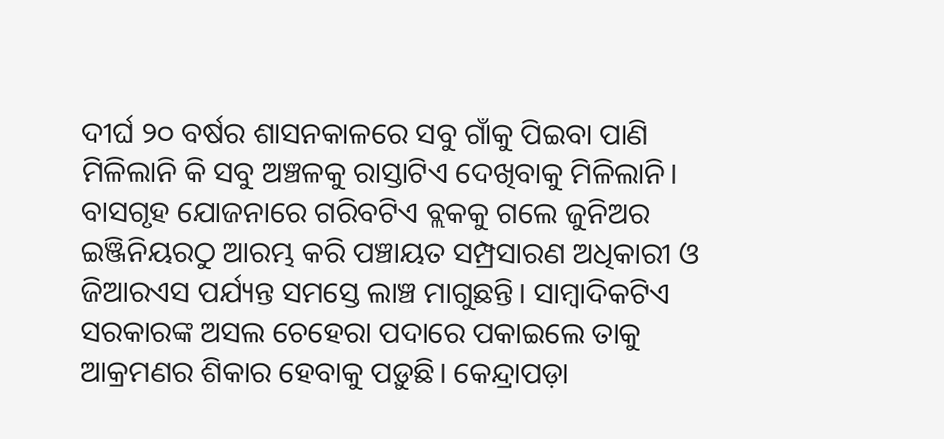ଦୀର୍ଘ ୨୦ ବର୍ଷର ଶାସନକାଳରେ ସବୁ ଗାଁକୁ ପିଇବା ପାଣି ମିଳିଲାନି କି ସବୁ ଅଞ୍ଚଳକୁ ରାସ୍ତାଟିଏ ଦେଖିବାକୁ ମିଳିଲାନି। ବାସଗୃହ ଯୋଜନାରେ ଗରିବଟିଏ ବ୍ଲକକୁ ଗଲେ ଜୁନିଅର ଇଞ୍ଜିନିୟରଠୁ ଆରମ୍ଭ କରି ପଞ୍ଚାୟତ ସମ୍ପ୍ରସାରଣ ଅଧିକାରୀ ଓ ଜିଆରଏସ ପର୍ଯ୍ୟନ୍ତ ସମସ୍ତେ ଲାଞ୍ଚ ମାଗୁଛନ୍ତି। ସାମ୍ବାଦିକଟିଏ ସରକାରଙ୍କ ଅସଲ ଚେହେରା ପଦାରେ ପକାଇଲେ ତାକୁ ଆକ୍ରମଣର ଶିକାର ହେବାକୁ ପଡ଼ୁଛି। କେନ୍ଦ୍ରାପଡ଼ା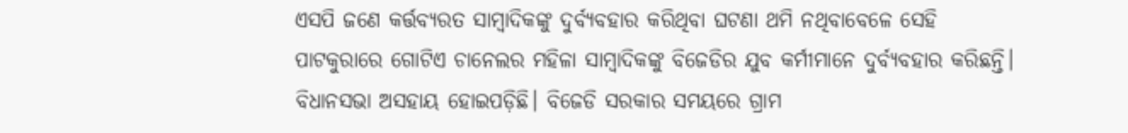ଏସପି ଜଣେ କର୍ତ୍ତବ୍ୟରତ ସାମ୍ବାଦିକଙ୍କୁ ଦୁର୍ବ୍ୟବହାର କରିଥିବା ଘଟଣା ଥମି ନଥିବାବେଳେ ସେହି ପାଟକୁରାରେ ଗୋଟିଏ ଚାନେଲର ମହିଳା ସାମ୍ବାଦିକଙ୍କୁ ବିଜେଡିର ଯୁବ କର୍ମୀମାନେ ଦୁର୍ବ୍ୟବହାର କରିଛନ୍ତି। ବିଧାନସଭା ଅସହାୟ ହୋଇପଡ଼ିଛି। ବିଜେଡି ସରକାର ସମୟରେ ଗ୍ରାମ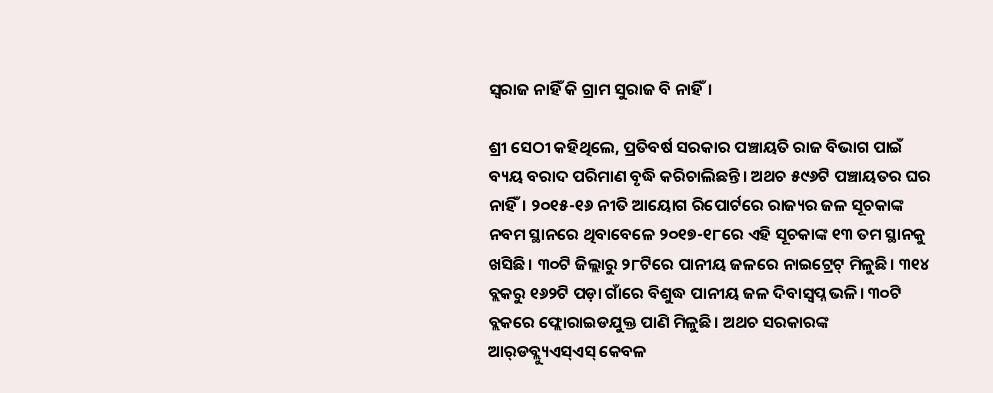ସ୍ବରାଜ ନାହିଁ କି ଗ୍ରାମ ସୁରାଜ ବି ନାହିଁ।

ଶ୍ରୀ ସେଠୀ କହିଥିଲେ, ପ୍ରତିବର୍ଷ ସରକାର ପଞ୍ଚାୟତି ରାଜ ବିଭାଗ ପାଇଁ ବ୍ୟୟ ବରାଦ ପରିମାଣ ବୃଦ୍ଧି କରିଚାଲିଛନ୍ତି। ଅଥଚ ୫୯୬ଟି ପଞ୍ଚାୟତର ଘର ନାହିଁ। ୨୦୧୫-୧୬ ନୀତି ଆୟୋଗ ରିପୋର୍ଟରେ ରାଜ୍ୟର ଜଳ ସୂଚକାଙ୍କ ନବମ ସ୍ଥାନରେ ଥିବାବେଳେ ୨୦୧୭-୧୮ରେ ଏହି ସୂଚକାଙ୍କ ୧୩ ତମ ସ୍ଥାନକୁ ଖସିଛି। ୩୦ଟି ଜିଲ୍ଲାରୁ ୨୮ଟିରେ ପାନୀୟ ଜଳରେ ନାଇଟ୍ରେଟ୍ ମିଳୁଛି। ୩୧୪ ବ୍ଲକରୁ ୧୬୨ଟି ପଡ଼ା ଗାଁରେ ବିଶୁଦ୍ଧ ପାନୀୟ ଜଳ ଦିବାସ୍ବପ୍ନ ଭଳି। ୩୦ଟି ବ୍ଲକରେ ଫ୍ଲୋରାଇଡଯୁକ୍ତ ପାଣି ମିଳୁଛି। ଅଥଚ ସରକାରଙ୍କ ଆର୍‌ଡବ୍ଲ୍ୟୁଏସ୍‌ଏସ୍‌ କେବଳ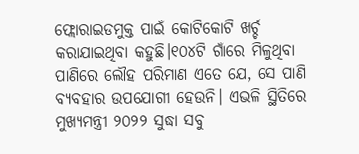ଫ୍ଲୋରାଇଡମୁକ୍ତ ପାଇଁ କୋଟିକୋଟି ଖର୍ଚ୍ଚ କରାଯାଇଥିବା କହୁଛି।୧୦୪ଟି ଗାଁରେ ମିଳୁଥିବା ପାଣିରେ ଲୌହ ପରିମାଣ ଏତେ ଯେ, ସେ ପାଣି ବ୍ୟବହାର ଉପଯୋଗୀ ହେଉନି। ଏଭଳି ସ୍ଥିତିରେ ମୁଖ୍ୟମନ୍ତ୍ରୀ ୨୦୨୨ ସୁଦ୍ଧା ସବୁ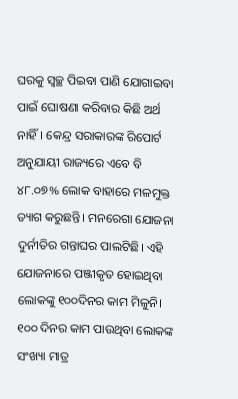ଘରକୁ ସ୍ବଚ୍ଛ ପିଇବା ପାଣି ଯୋଗାଇବା ପାଇଁ ଘୋଷଣା କରିବାର କିଛି ଅର୍ଥ ନାହିଁ। କେନ୍ଦ୍ର ସରାକାରଙ୍କ ରିପୋର୍ଟ ଅନୁଯାୟୀ ରାଜ୍ୟରେ ଏବେ ବି ୪୮.୦୭% ଲୋକ ବାହାରେ ମଳମୁକ୍ତ ତ୍ୟାଗ କରୁଛନ୍ତି। ମନରେଗା ଯୋଜନା ଦୁର୍ନୀତିର ଗନ୍ତାଘର ପାଲଟିଛି। ଏହି ଯୋଜନାରେ ପଞ୍ଜୀକୃତ ହୋଇଥିବା ଲୋକଙ୍କୁ ୧୦୦ଦିନର କାମ ମିଳୁନି। ୧୦୦ ଦିନର କାମ ପାଉଥିବା ଲୋକଙ୍କ ସଂଖ୍ୟା ମାତ୍ର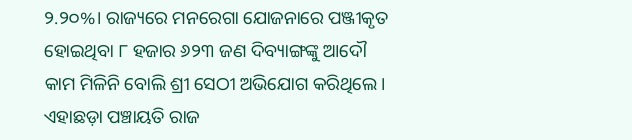୨.୨୦%। ରାଜ୍ୟରେ ମନରେଗା ଯୋଜନାରେ ପଞ୍ଜୀକୃତ ହୋଇଥିବା ୮ ହଜାର ୬୨୩ ଜଣ ଦିବ୍ୟାଙ୍ଗଙ୍କୁ ଆଦୌ କାମ ମିଳିନି ବୋଲି ଶ୍ରୀ ସେଠୀ ଅଭିଯୋଗ କରିଥିଲେ। ଏହାଛଡ଼ା ପଞ୍ଚାୟତି ରାଜ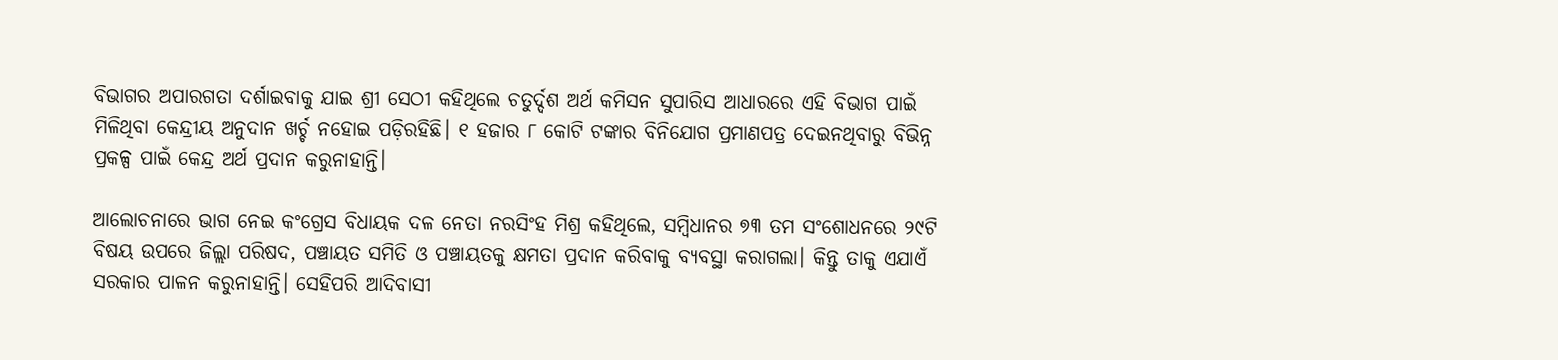ବିଭାଗର ଅପାରଗତା ଦର୍ଶାଇବାକୁ ଯାଇ ଶ୍ରୀ ସେଠୀ କହିଥିଲେ ଚତୁର୍ଦ୍ଦଶ ଅର୍ଥ କମିସନ ସୁପାରିସ ଆଧାରରେ ଏହି ବିଭାଗ ପାଇଁ ମିଳିଥିବା କେନ୍ଦ୍ରୀୟ ଅନୁଦାନ ଖର୍ଚ୍ଚ ନହୋଇ ପଡ଼ିରହିଛି। ୧ ହଜାର ୮ କୋଟି ଟଙ୍କାର ବିନିଯୋଗ ପ୍ରମାଣପତ୍ର ଦେଇନଥିବାରୁ ବିଭିନ୍ନ ପ୍ରକଳ୍ପ ପାଇଁ କେନ୍ଦ୍ର ଅର୍ଥ ପ୍ରଦାନ କରୁନାହାନ୍ତି।

ଆଲୋଚନାରେ ଭାଗ ନେଇ କଂଗ୍ରେସ ବିଧାୟକ ଦଳ ନେତା ନରସିଂହ ମିଶ୍ର କହିଥିଲେ, ସମ୍ବିଧାନର ୭୩ ତମ ସଂଶୋଧନରେ ୨୯ଟି ବିଷୟ ଉପରେ ଜିଲ୍ଲା ପରିଷଦ, ପଞ୍ଚାୟତ ସମିତି ଓ ପଞ୍ଚାୟତକୁ କ୍ଷମତା ପ୍ରଦାନ କରିବାକୁ ବ୍ୟବସ୍ଥା କରାଗଲା। କିନ୍ତୁ ତାକୁ ଏଯାଏଁ ସରକାର ପାଳନ କରୁନାହାନ୍ତି। ସେହିପରି ଆଦିବାସୀ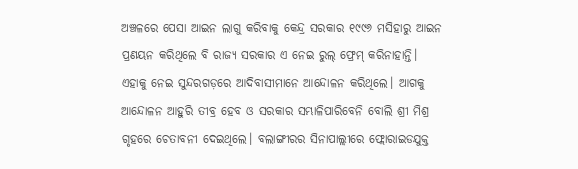ଅଞ୍ଚଳରେ ପେସା ଆଇନ ଲାଗୁ କରିବାକୁ କେନ୍ଦ୍ର ସରକାର ୧୯୯୬ ମସିହାରୁ ଆଇନ ପ୍ରଣୟନ କରିଥିଲେ ବି ରାଜ୍ୟ ସରକାର ଏ ନେଇ ରୁଲ୍‌ ଫ୍ରେମ୍‌ କରିନାହାନ୍ତି। ଏହାକୁ ନେଇ ସୁନ୍ଦରଗଡ଼ରେ ଆଦିବାସୀମାନେ ଆନ୍ଦୋଳନ କରିଥିଲେ। ଆଗକୁ ଆନ୍ଦୋଳନ ଆହୁରି ତୀବ୍ର ହେବ ଓ ସରକାର ସମ୍ଭାଳିପାରିବେନି ବୋଲି ଶ୍ରୀ ମିଶ୍ର ଗୃହରେ ଚେତାବନୀ ଦେଇଥିଲେ। ବଲାଙ୍ଗୀରର ସିନାପାଲ୍ଲୀରେ ଫ୍ଲୋରାଇଡଯୁକ୍ତ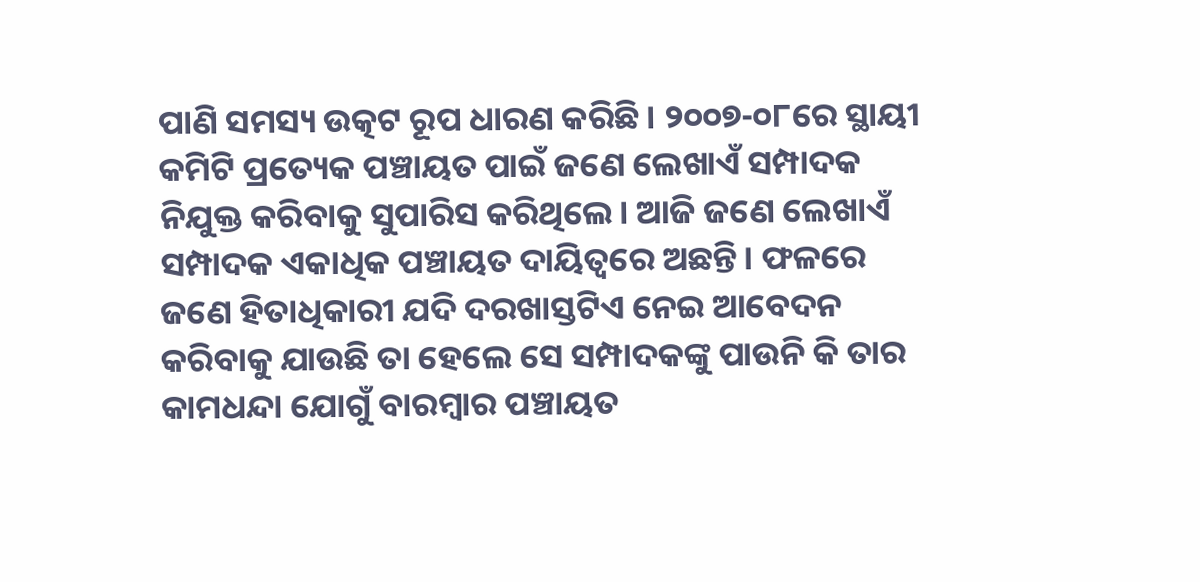ପାଣି ସମସ୍ୟ ଉତ୍କଟ ରୂପ ଧାରଣ କରିଛି। ୨୦୦୭-୦୮ରେ ସ୍ଥାୟୀ କମିଟି ପ୍ରତ୍ୟେକ ପଞ୍ଚାୟତ ପାଇଁ ଜଣେ ଲେଖାଏଁ ସମ୍ପାଦକ ନିଯୁକ୍ତ କରିବାକୁ ସୁପାରିସ କରିଥିଲେ। ଆଜି ଜଣେ ଲେଖାଏଁ ସମ୍ପାଦକ ଏକାଧିକ ପଞ୍ଚାୟତ ଦାୟିତ୍ବରେ ଅଛନ୍ତି। ଫଳରେ ଜଣେ ହିତାଧିକାରୀ ଯଦି ଦରଖାସ୍ତଟିଏ ନେଇ ଆବେଦନ କରିବାକୁ ଯାଉଛି ତା ହେଲେ ସେ ସମ୍ପାଦକଙ୍କୁ ପାଉନି କି ତାର କାମଧନ୍ଦା ଯୋଗୁଁ ବାରମ୍ବାର ପଞ୍ଚାୟତ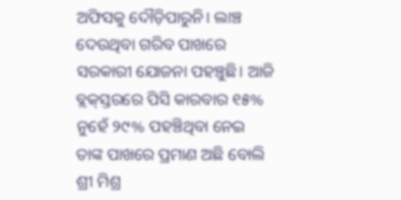ଅଫିସକୁ ଦୌଡ଼ିପାରୁନି। ଲାଞ୍ଚ ଦେଉଥିବା ଗରିବ ପାଖରେ ସରକାରୀ ଯୋଜନା ପହଞ୍ଚୁଛି। ଆଜି ବ୍ଲକ୍‌ସ୍ତରରେ ପିସି କାରବାର ୧୫% ନୁହେଁ ୨୯% ପହଞ୍ଚିଥିବା ନେଇ ତାଙ୍କ ପାଖରେ ପ୍ରମାଣ ଅଛି ବୋଲି ଶ୍ରୀ ମିଶ୍ର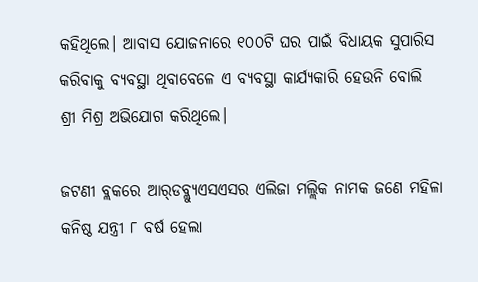କହିଥିଲେ। ଆବାସ ଯୋଜନାରେ ୧୦୦ଟି ଘର ପାଇଁ ବିଧାୟକ ସୁପାରିସ କରିବାକୁ ବ୍ୟବସ୍ଥା ଥିବାବେଳେ ଏ ବ୍ୟବସ୍ଥା କାର୍ଯ୍ୟକାରି ହେଉନି ବୋଲି ଶ୍ରୀ ମିଶ୍ର ଅଭିଯୋଗ କରିଥିଲେ।

ଜଟଣୀ ବ୍ଲକରେ ଆର୍‌ଡବ୍ଲ୍ୟୁଏସଏସର ଏଲିଜା ମଲ୍ଲିକ ନାମକ ଜଣେ ମହିଳା କନିଷ୍ଠ ଯନ୍ତ୍ରୀ ୮ ବର୍ଷ ହେଲା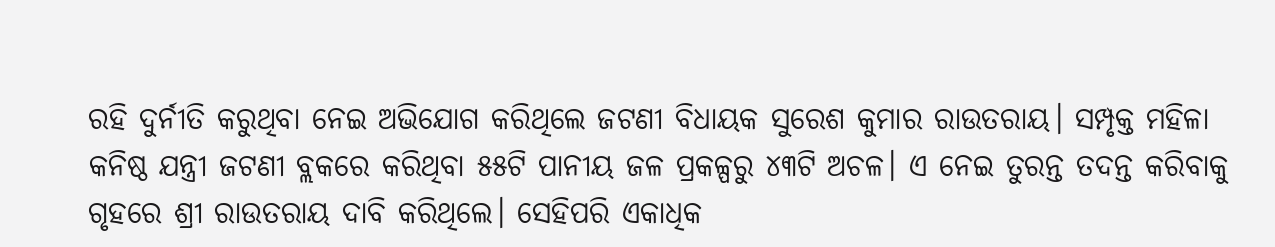ରହି ଦୁର୍ନୀତି କରୁଥିବା ନେଇ ଅଭିଯୋଗ କରିଥିଲେ ଜଟଣୀ ବିଧାୟକ ସୁରେଶ କୁମାର ରାଉତରାୟ। ସମ୍ପୃକ୍ତ ମହିଳା କନିଷ୍ଠ ଯନ୍ତ୍ରୀ ଜଟଣୀ ବ୍ଲକରେ କରିଥିବା ୫୫ଟି ପାନୀୟ ଜଳ ପ୍ରକଳ୍ପରୁ ୪୩ଟି ଅଚଳ। ଏ ନେଇ ତୁରନ୍ତ ତଦନ୍ତ କରିବାକୁ ଗୃହରେ ଶ୍ରୀ ରାଉତରାୟ ଦାବି କରିଥିଲେ। ସେହିପରି ଏକାଧିକ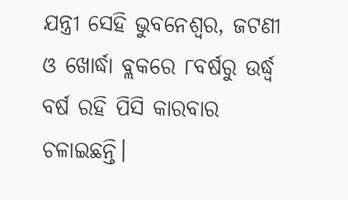ଯନ୍ତ୍ରୀ ସେହି ଭୁବନେଶ୍ବର, ଜଟଣୀ ଓ ଖୋର୍ଦ୍ଧା ବ୍ଲକରେ ୮ବର୍ଷରୁ ଉର୍ଦ୍ଧ୍ବ ବର୍ଷ ରହି ପିସି କାରବାର ଚଳାଇଛନ୍ତି।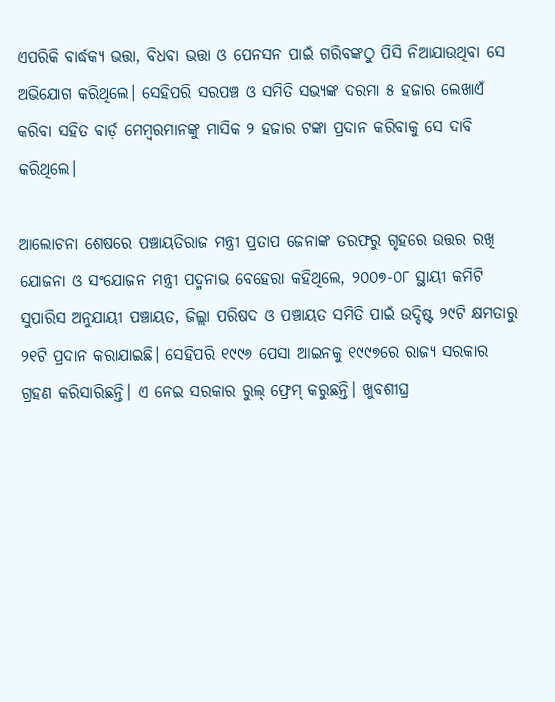ଏପରିକି ବାର୍ଦ୍ଧକ୍ୟ ଭତ୍ତା, ବିଧବା ଭତ୍ତା ଓ ପେନସନ ପାଇଁ ଗରିବଙ୍କଠୁ ପିସି ନିଆଯାଉଥିବା ସେ ଅଭିଯୋଗ କରିଥିଲେ। ସେହିପରି ସରପଞ୍ଚ ଓ ସମିତି ସଭ୍ୟଙ୍କ ଦରମା ୫ ହଜାର ଲେଖାଏଁ କରିବା ସହିତ ଵାର୍ଡ଼ ମେମ୍ବରମାନଙ୍କୁ ମାସିକ ୨ ହଜାର ଟଙ୍କା ପ୍ରଦାନ କରିବାକୁ ସେ ଦାବି କରିଥିଲେ।

ଆଲୋଚନା ଶେଷରେ ପଞ୍ଚାୟତିରାଜ ମନ୍ତ୍ରୀ ପ୍ରତାପ ଜେନାଙ୍କ ତରଫରୁ ଗୃହରେ ଉତ୍ତର ରଖି ଯୋଜନା ଓ ସଂଯୋଜନ ମନ୍ତ୍ରୀ ପଦ୍ମନାଭ ବେହେରା କହିଥିଲେ, ୨୦୦୭-୦୮ ସ୍ଥାୟୀ କମିଟି ସୁପାରିସ ଅନୁଯାୟୀ ପଞ୍ଚାୟତ, ଜିଲ୍ଲା ପରିଷଦ ଓ ପଞ୍ଚାୟତ ସମିତି ପାଇଁ ଉଦ୍ଦିଷ୍ଟ ୨୯ଟି କ୍ଷମତାରୁ ୨୧ଟି ପ୍ରଦାନ କରାଯାଇଛି। ସେହିପରି ୧୯୯୬ ପେସା ଆଇନକୁ ୧୯୯୭ରେ ରାଜ୍ୟ ସରକାର ଗ୍ରହଣ କରିସାରିଛନ୍ତି। ଏ ନେଇ ସରକାର ରୁଲ୍‌ ଫ୍ରେମ୍‌ କରୁଛନ୍ତି। ଖୁବଶୀଘ୍ର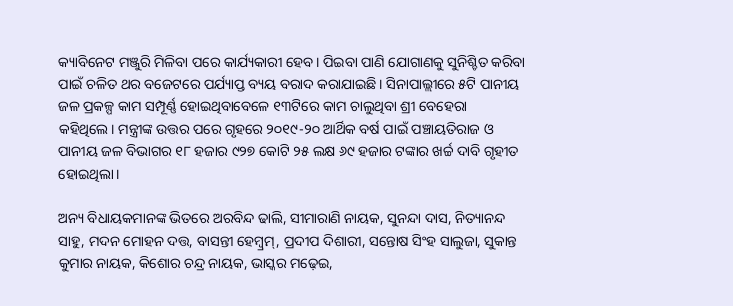କ୍ୟାବିନେଟ ମଞ୍ଜୁରି ମିଳିବା ପରେ କାର୍ଯ୍ୟକାରୀ ହେବ। ପିଇବା ପାଣି ଯୋଗାଣକୁ ସୁନିଶ୍ଚିତ କରିବା ପାଇଁ ଚଳିତ ଥର ବଜେଟରେ ପର୍ଯ୍ୟାପ୍ତ ବ୍ୟୟ ବରାଦ କରାଯାଇଛି। ସିନାପାଲ୍ଲୀରେ ୫ଟି ପାନୀୟ ଜଳ ପ୍ରକଳ୍ପ କାମ ସମ୍ପୂର୍ଣ୍ଣ ହୋଇଥିବାବେଳେ ୧୩ଟିରେ କାମ ଚାଲୁଥିବା ଶ୍ରୀ ବେହେରା କହିଥିଲେ। ମନ୍ତ୍ରୀଙ୍କ ଉତ୍ତର ପରେ ଗୃହରେ ୨୦୧୯-୨୦ ଆର୍ଥିକ ବର୍ଷ ପାଇଁ ପଞ୍ଚାୟତିରାଜ ଓ ପାନୀୟ ଜଳ ବିଭାଗର ୧୮ ହଜାର ୯୨୭ କୋଟି ୨୫ ଲକ୍ଷ ୬୯ ହଜାର ଟଙ୍କାର ଖର୍ଚ୍ଚ ଦାବି ଗୃହୀତ ହୋଇଥିଲା।

ଅନ୍ୟ ବିଧାୟକମାନଙ୍କ ଭିତରେ ଅରବିନ୍ଦ ଢାଲି, ସୀମାରାଣି ନାୟକ, ସୁନନ୍ଦା ଦାସ, ନିତ୍ୟାନନ୍ଦ ସାହୁ, ମଦନ ମୋହନ ଦତ୍ତ, ବାସନ୍ତୀ ହେମ୍ବ୍ରମ୍, ପ୍ରଦୀପ ଦିଶାରୀ, ସନ୍ତୋଷ ସିଂହ ସାଲୁଜା, ସୁକାନ୍ତ କୁମାର ନାୟକ, କିଶୋର ଚନ୍ଦ୍ର ନାୟକ, ଭାସ୍କର ମଢ଼େଇ,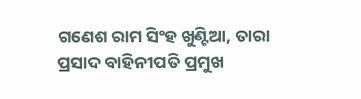ଗଣେଶ ରାମ ସିଂହ ଖୁଣ୍ଟିଆ, ତାରା ପ୍ରସାଦ ବାହିନୀପତି ପ୍ରମୁଖ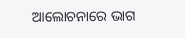ଆଲୋଚନାରେ ଭାଗ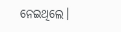ନେଇଥିଲେ।